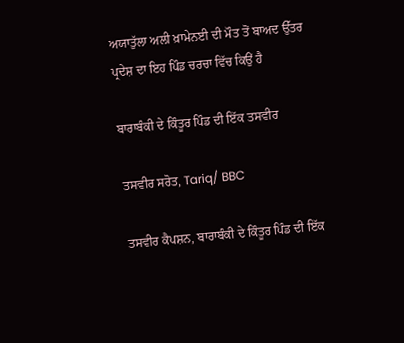ਅਯਾਤੁੱਲਾ ਅਲੀ ਖ਼ਾਮੇਨਈ ਦੀ ਮੌਤ ਤੋਂ ਬਾਅਦ ਉੱਤਰ ਪ੍ਰਦੇਸ਼ ਦਾ ਇਹ ਪਿੰਡ ਚਰਚਾ ਵਿੱਚ ਕਿਉਂ ਹੈ

ਬਾਰਾਬੰਕੀ ਦੇ ਕਿੰਤੂਰ ਪਿੰਡ ਦੀ ਇੱਕ ਤਸਵੀਰ

ਤਸਵੀਰ ਸਰੋਤ, Tariq/ BBC

ਤਸਵੀਰ ਕੈਪਸ਼ਨ, ਬਾਰਾਬੰਕੀ ਦੇ ਕਿੰਤੂਰ ਪਿੰਡ ਦੀ ਇੱਕ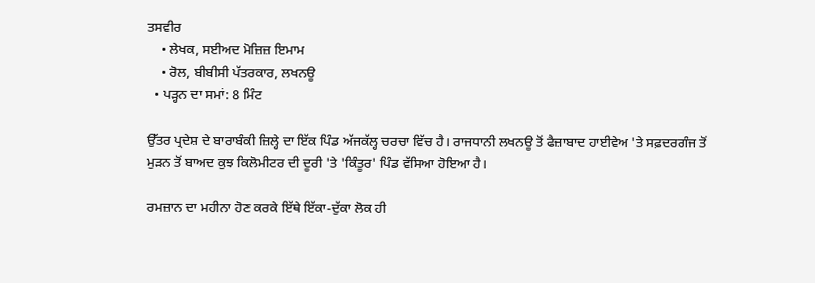ਤਸਵੀਰ
    • ਲੇਖਕ, ਸਈਅਦ ਮੋਜ਼ਿਜ਼ ਇਮਾਮ
    • ਰੋਲ, ਬੀਬੀਸੀ ਪੱਤਰਕਾਰ, ਲਖਨਊ
  • ਪੜ੍ਹਨ ਦਾ ਸਮਾਂ: 8 ਮਿੰਟ

ਉੱਤਰ ਪ੍ਰਦੇਸ਼ ਦੇ ਬਾਰਾਬੰਕੀ ਜ਼ਿਲ੍ਹੇ ਦਾ ਇੱਕ ਪਿੰਡ ਅੱਜਕੱਲ੍ਹ ਚਰਚਾ ਵਿੱਚ ਹੈ। ਰਾਜਧਾਨੀ ਲਖਨਊ ਤੋਂ ਫੈਜ਼ਾਬਾਦ ਹਾਈਵੇਅ 'ਤੇ ਸਫ਼ਦਰਗੰਜ ਤੋਂ ਮੁੜਨ ਤੋਂ ਬਾਅਦ ਕੁਝ ਕਿਲੋਮੀਟਰ ਦੀ ਦੂਰੀ 'ਤੇ 'ਕਿੰਤੂਰ' ਪਿੰਡ ਵੱਸਿਆ ਹੋਇਆ ਹੈ।

ਰਮਜ਼ਾਨ ਦਾ ਮਹੀਨਾ ਹੋਣ ਕਰਕੇ ਇੱਥੇ ਇੱਕਾ-ਦੁੱਕਾ ਲੋਕ ਹੀ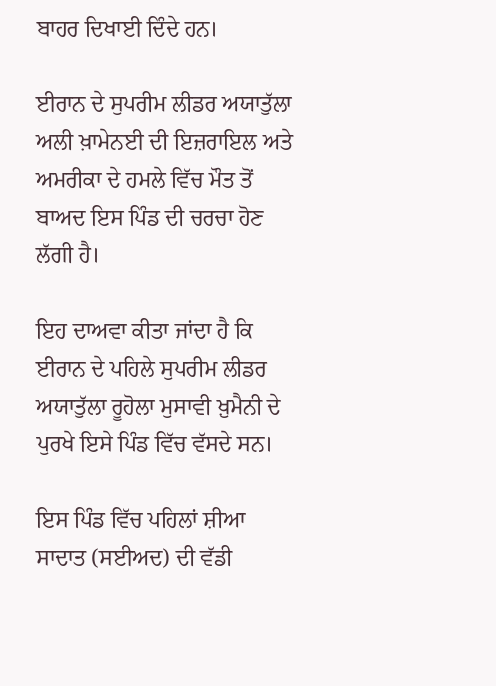ਬਾਹਰ ਦਿਖਾਈ ਦਿੰਦੇ ਹਨ।

ਈਰਾਨ ਦੇ ਸੁਪਰੀਮ ਲੀਡਰ ਅਯਾਤੁੱਲਾ ਅਲੀ ਖ਼ਾਮੇਨਈ ਦੀ ਇਜ਼ਰਾਇਲ ਅਤੇ ਅਮਰੀਕਾ ਦੇ ਹਮਲੇ ਵਿੱਚ ਮੌਤ ਤੋਂ ਬਾਅਦ ਇਸ ਪਿੰਡ ਦੀ ਚਰਚਾ ਹੋਣ ਲੱਗੀ ਹੈ।

ਇਹ ਦਾਅਵਾ ਕੀਤਾ ਜਾਂਦਾ ਹੈ ਕਿ ਈਰਾਨ ਦੇ ਪਹਿਲੇ ਸੁਪਰੀਮ ਲੀਡਰ ਅਯਾਤੁੱਲਾ ਰੂਹੋਲਾ ਮੁਸਾਵੀ ਖ਼ੁਮੈਨੀ ਦੇ ਪੁਰਖੇ ਇਸੇ ਪਿੰਡ ਵਿੱਚ ਵੱਸਦੇ ਸਨ।

ਇਸ ਪਿੰਡ ਵਿੱਚ ਪਹਿਲਾਂ ਸ਼ੀਆ ਸਾਦਾਤ (ਸਈਅਦ) ਦੀ ਵੱਡੀ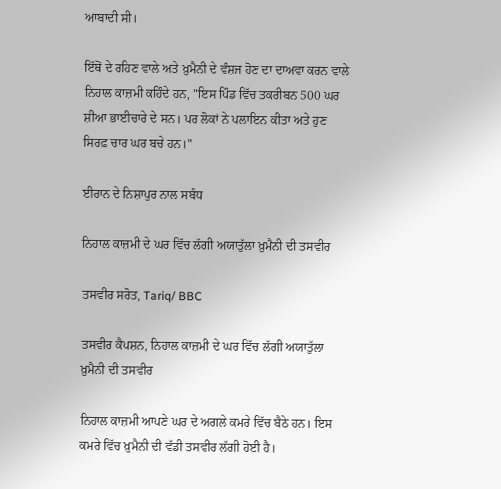ਆਬਾਦੀ ਸੀ।

ਇੱਥੋਂ ਦੇ ਰਹਿਣ ਵਾਲੇ ਅਤੇ ਖ਼ੁਮੈਨੀ ਦੇ ਵੰਸ਼ਜ ਹੋਣ ਦਾ ਦਾਅਵਾ ਕਰਨ ਵਾਲੇ ਨਿਹਾਲ ਕਾਜ਼ਮੀ ਕਹਿੰਦੇ ਹਨ, "ਇਸ ਪਿੰਡ ਵਿੱਚ ਤਕਰੀਬਨ 500 ਘਰ ਸ਼ੀਆ ਭਾਈਚਾਰੇ ਦੇ ਸਨ। ਪਰ ਲੋਕਾਂ ਨੇ ਪਲਾਇਨ ਕੀਤਾ ਅਤੇ ਹੁਣ ਸਿਰਫ਼ ਚਾਰ ਘਰ ਬਚੇ ਹਨ।"

ਈਰਾਨ ਦੇ ਨਿਸ਼ਾਪੁਰ ਨਾਲ ਸਬੰਧ

ਨਿਹਾਲ ਕਾਜ਼ਮੀ ਦੇ ਘਰ ਵਿੱਚ ਲੱਗੀ ਅਯਾਤੁੱਲਾ ਖ਼ੁਮੈਨੀ ਦੀ ਤਸਵੀਰ

ਤਸਵੀਰ ਸਰੋਤ, Tariq/ BBC

ਤਸਵੀਰ ਕੈਪਸ਼ਨ, ਨਿਹਾਲ ਕਾਜ਼ਮੀ ਦੇ ਘਰ ਵਿੱਚ ਲੱਗੀ ਅਯਾਤੁੱਲਾ ਖ਼ੁਮੈਨੀ ਦੀ ਤਸਵੀਰ

ਨਿਹਾਲ ਕਾਜ਼ਮੀ ਆਪਣੇ ਘਰ ਦੇ ਅਗਲੇ ਕਮਰੇ ਵਿੱਚ ਬੈਠੇ ਹਨ। ਇਸ ਕਮਰੇ ਵਿੱਚ ਖ਼ੁਮੈਨੀ ਦੀ ਵੱਡੀ ਤਸਵੀਰ ਲੱਗੀ ਹੋਈ ਹੈ।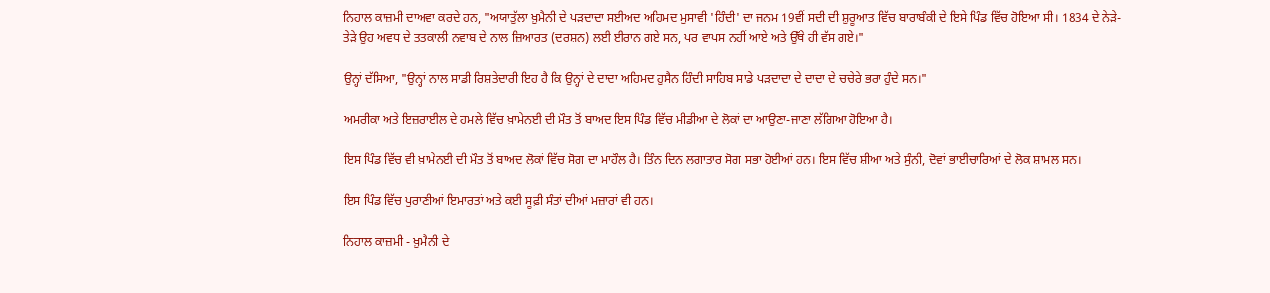ਨਿਹਾਲ ਕਾਜ਼ਮੀ ਦਾਅਵਾ ਕਰਦੇ ਹਨ, "ਅਯਾਤੁੱਲਾ ਖ਼ੁਮੈਨੀ ਦੇ ਪੜਦਾਦਾ ਸਈਅਦ ਅਹਿਮਦ ਮੁਸਾਵੀ 'ਹਿੰਦੀ' ਦਾ ਜਨਮ 19ਵੀਂ ਸਦੀ ਦੀ ਸ਼ੁਰੂਆਤ ਵਿੱਚ ਬਾਰਾਬੰਕੀ ਦੇ ਇਸੇ ਪਿੰਡ ਵਿੱਚ ਹੋਇਆ ਸੀ। 1834 ਦੇ ਨੇੜੇ-ਤੇੜੇ ਉਹ ਅਵਧ ਦੇ ਤਤਕਾਲੀ ਨਵਾਬ ਦੇ ਨਾਲ ਜ਼ਿਆਰਤ (ਦਰਸ਼ਨ) ਲਈ ਈਰਾਨ ਗਏ ਸਨ, ਪਰ ਵਾਪਸ ਨਹੀਂ ਆਏ ਅਤੇ ਉੱਥੇ ਹੀ ਵੱਸ ਗਏ।"

ਉਨ੍ਹਾਂ ਦੱਸਿਆ, "ਉਨ੍ਹਾਂ ਨਾਲ ਸਾਡੀ ਰਿਸ਼ਤੇਦਾਰੀ ਇਹ ਹੈ ਕਿ ਉਨ੍ਹਾਂ ਦੇ ਦਾਦਾ ਅਹਿਮਦ ਹੁਸੈਨ ਹਿੰਦੀ ਸਾਹਿਬ ਸਾਡੇ ਪੜਦਾਦਾ ਦੇ ਦਾਦਾ ਦੇ ਚਚੇਰੇ ਭਰਾ ਹੁੰਦੇ ਸਨ।"

ਅਮਰੀਕਾ ਅਤੇ ਇਜ਼ਰਾਈਲ ਦੇ ਹਮਲੇ ਵਿੱਚ ਖ਼ਾਮੇਨਈ ਦੀ ਮੌਤ ਤੋਂ ਬਾਅਦ ਇਸ ਪਿੰਡ ਵਿੱਚ ਮੀਡੀਆ ਦੇ ਲੋਕਾਂ ਦਾ ਆਉਣਾ-ਜਾਣਾ ਲੱਗਿਆ ਹੋਇਆ ਹੈ।

ਇਸ ਪਿੰਡ ਵਿੱਚ ਵੀ ਖ਼ਾਮੇਨਈ ਦੀ ਮੌਤ ਤੋਂ ਬਾਅਦ ਲੋਕਾਂ ਵਿੱਚ ਸੋਗ ਦਾ ਮਾਹੌਲ ਹੈ। ਤਿੰਨ ਦਿਨ ਲਗਾਤਾਰ ਸੋਗ ਸਭਾ ਹੋਈਆਂ ਹਨ। ਇਸ ਵਿੱਚ ਸ਼ੀਆ ਅਤੇ ਸੁੰਨੀ, ਦੋਵਾਂ ਭਾਈਚਾਰਿਆਂ ਦੇ ਲੋਕ ਸ਼ਾਮਲ ਸਨ।

ਇਸ ਪਿੰਡ ਵਿੱਚ ਪੁਰਾਣੀਆਂ ਇਮਾਰਤਾਂ ਅਤੇ ਕਈ ਸੂਫ਼ੀ ਸੰਤਾਂ ਦੀਆਂ ਮਜ਼ਾਰਾਂ ਵੀ ਹਨ।

ਨਿਹਾਲ ਕਾਜ਼ਮੀ - ਖ਼ੁਮੈਨੀ ਦੇ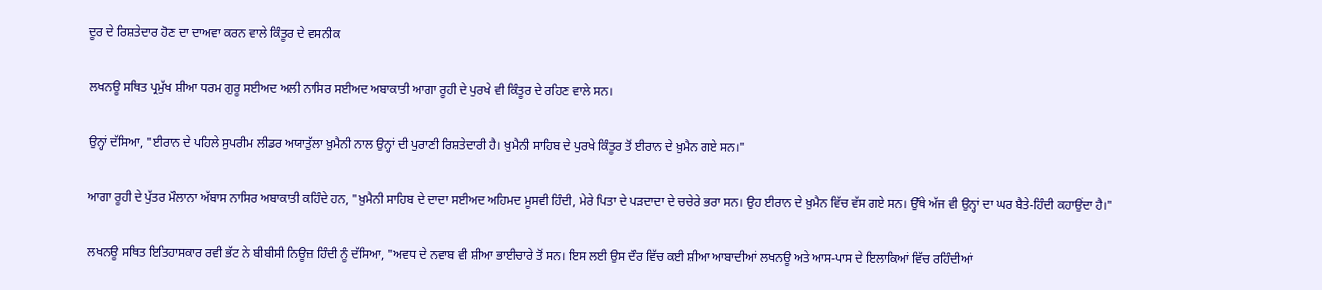ਦੂਰ ਦੇ ਰਿਸ਼ਤੇਦਾਰ ਹੋਣ ਦਾ ਦਾਅਵਾ ਕਰਨ ਵਾਲੇ ਕਿੰਤੂਰ ਦੇ ਵਸਨੀਕ

ਲਖਨਊ ਸਥਿਤ ਪ੍ਰਮੁੱਖ ਸ਼ੀਆ ਧਰਮ ਗੁਰੂ ਸਈਅਦ ਅਲੀ ਨਾਸਿਰ ਸਈਅਦ ਅਬਾਕਾਤੀ ਆਗਾ ਰੂਹੀ ਦੇ ਪੁਰਖੇ ਵੀ ਕਿੰਤੂਰ ਦੇ ਰਹਿਣ ਵਾਲੇ ਸਨ।

ਉਨ੍ਹਾਂ ਦੱਸਿਆ, "ਈਰਾਨ ਦੇ ਪਹਿਲੇ ਸੁਪਰੀਮ ਲੀਡਰ ਅਯਾਤੁੱਲਾ ਖ਼ੁਮੈਨੀ ਨਾਲ ਉਨ੍ਹਾਂ ਦੀ ਪੁਰਾਣੀ ਰਿਸ਼ਤੇਦਾਰੀ ਹੈ। ਖ਼ੁਮੈਨੀ ਸਾਹਿਬ ਦੇ ਪੁਰਖੇ ਕਿੰਤੂਰ ਤੋਂ ਈਰਾਨ ਦੇ ਖ਼ੁਮੈਨ ਗਏ ਸਨ।"

ਆਗਾ ਰੂਹੀ ਦੇ ਪੁੱਤਰ ਮੌਲਾਨਾ ਅੱਬਾਸ ਨਾਸਿਰ ਅਬਾਕਾਤੀ ਕਹਿੰਦੇ ਹਨ, "ਖ਼ੁਮੈਨੀ ਸਾਹਿਬ ਦੇ ਦਾਦਾ ਸਈਅਦ ਅਹਿਮਦ ਮੂਸਵੀ ਹਿੰਦੀ, ਮੇਰੇ ਪਿਤਾ ਦੇ ਪੜਦਾਦਾ ਦੇ ਚਚੇਰੇ ਭਰਾ ਸਨ। ਉਹ ਈਰਾਨ ਦੇ ਖ਼ੁਮੈਨ ਵਿੱਚ ਵੱਸ ਗਏ ਸਨ। ਉੱਥੇ ਅੱਜ ਵੀ ਉਨ੍ਹਾਂ ਦਾ ਘਰ ਬੈਤੇ-ਹਿੰਦੀ ਕਹਾਉਂਦਾ ਹੈ।"

ਲਖਨਊ ਸਥਿਤ ਇਤਿਹਾਸਕਾਰ ਰਵੀ ਭੱਟ ਨੇ ਬੀਬੀਸੀ ਨਿਊਜ਼ ਹਿੰਦੀ ਨੂੰ ਦੱਸਿਆ, "ਅਵਧ ਦੇ ਨਵਾਬ ਵੀ ਸ਼ੀਆ ਭਾਈਚਾਰੇ ਤੋਂ ਸਨ। ਇਸ ਲਈ ਉਸ ਦੌਰ ਵਿੱਚ ਕਈ ਸ਼ੀਆ ਆਬਾਦੀਆਂ ਲਖਨਊ ਅਤੇ ਆਸ-ਪਾਸ ਦੇ ਇਲਾਕਿਆਂ ਵਿੱਚ ਰਹਿੰਦੀਆਂ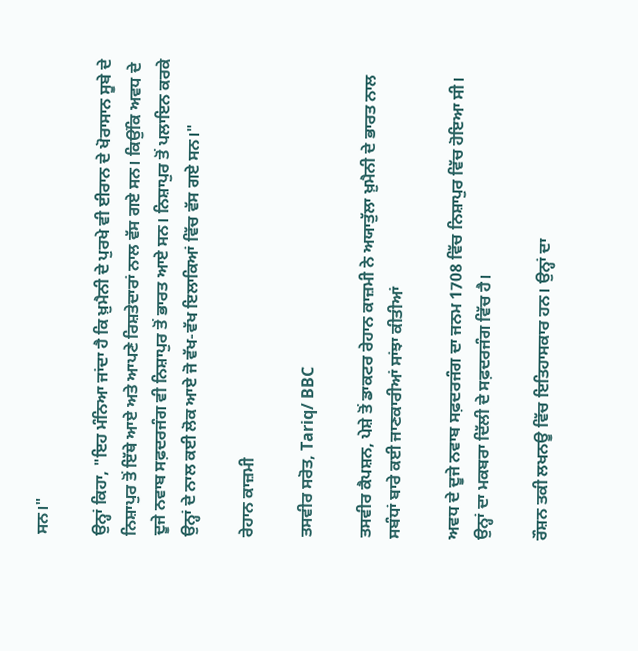ਸਨ।"

ਉਨ੍ਹਾਂ ਕਿਹਾ, "ਇਹ ਮੰਨਿਆ ਜਾਂਦਾ ਹੈ ਕਿ ਖ਼ੁਮੈਨੀ ਦੇ ਪੁਰਖੇ ਵੀ ਈਰਾਨ ਦੇ ਖੋਰਾਸਾਨ ਸੂਬੇ ਦੇ ਨਿਸ਼ਾਪੁਰ ਤੋਂ ਇੱਥੇ ਆਏ ਅਤੇ ਆਪਣੇ ਰਿਸ਼ਤੇਦਾਰਾਂ ਨਾਲ ਵੱਸ ਗਏ ਸਨ। ਕਿਉਂਕਿ ਅਵਧ ਦੇ ਦੂਜੇ ਨਵਾਬ ਸਫ਼ਦਰਜੰਗ ਵੀ ਨਿਸ਼ਾਪੁਰ ਤੋਂ ਭਾਰਤ ਆਏ ਸਨ। ਨਿਸ਼ਾਪੁਰ ਤੋਂ ਪਲਾਇਨ ਕਰਕੇ ਉਨ੍ਹਾਂ ਦੇ ਨਾਲ ਕਈ ਲੋਕ ਆਏ ਜੋ ਵੱਖ-ਵੱਖ ਇਲਾਕਿਆਂ ਵਿੱਚ ਵੱਸ ਗਏ ਸਨ।"

ਰੇਹਾਨ ਕਾਜ਼ਮੀ

ਤਸਵੀਰ ਸਰੋਤ, Tariq/ BBC

ਤਸਵੀਰ ਕੈਪਸ਼ਨ, ਪੇਸ਼ੇ ਤੋਂ ਡਾਕਟਰ ਰੇਹਾਨ ਕਾਜ਼ਮੀ ਨੇ ਅਯਾਤੁੱਲਾ ਖ਼ੁਮੈਨੀ ਦੇ ਭਾਰਤ ਨਾਲ ਸਬੰਧਾਂ ਬਾਰੇ ਕਈ ਜਾਣਕਾਰੀਆਂ ਸਾਂਝਾ ਕੀਤੀਆਂ

ਅਵਧ ਦੇ ਦੂਜੇ ਨਵਾਬ ਸਫ਼ਦਰਜੰਗ ਦਾ ਜਨਮ 1708 ਵਿੱਚ ਨਿਸ਼ਾਪੁਰ ਵਿੱਚ ਹੋਇਆ ਸੀ। ਉਨ੍ਹਾਂ ਦਾ ਮਕਬਰਾ ਦਿੱਲੀ ਦੇ ਸਫ਼ਦਰਜੰਗ ਵਿੱਚ ਹੈ।

ਰੌਸ਼ਨ ਤਕੀ ਲਖਨਊ ਵਿੱਚ ਇਤਿਹਾਸਕਾਰ ਹਨ। ਉਨ੍ਹਾਂ ਦਾ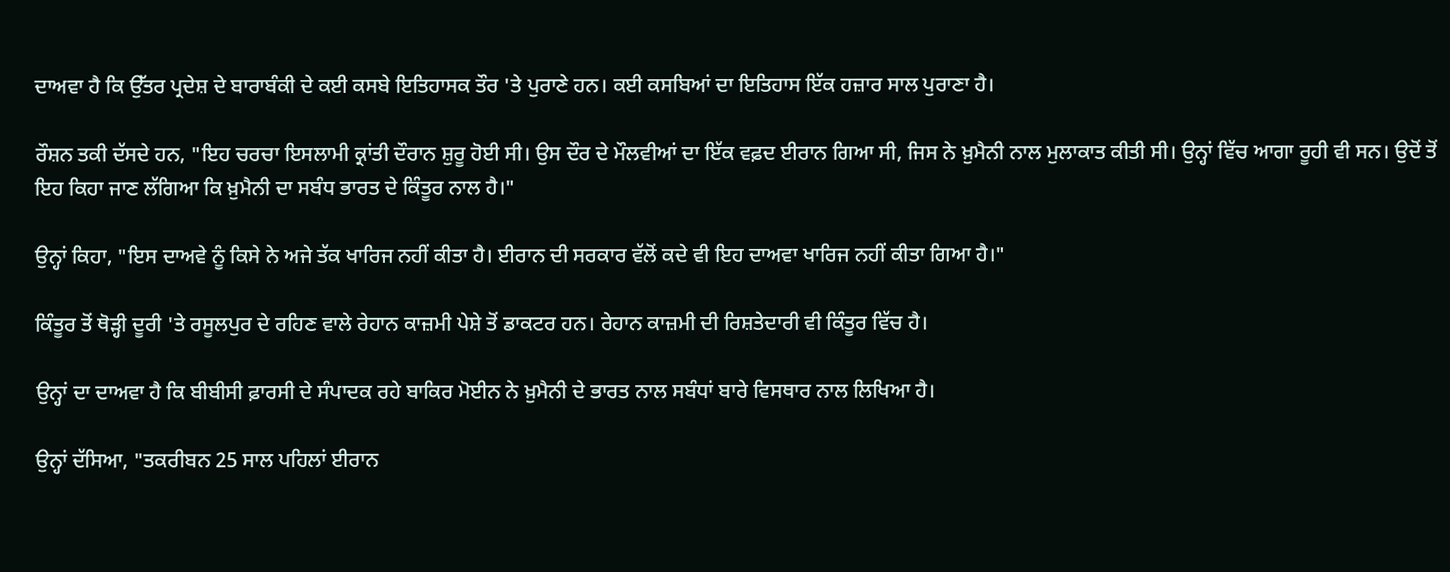ਦਾਅਵਾ ਹੈ ਕਿ ਉੱਤਰ ਪ੍ਰਦੇਸ਼ ਦੇ ਬਾਰਾਬੰਕੀ ਦੇ ਕਈ ਕਸਬੇ ਇਤਿਹਾਸਕ ਤੌਰ 'ਤੇ ਪੁਰਾਣੇ ਹਨ। ਕਈ ਕਸਬਿਆਂ ਦਾ ਇਤਿਹਾਸ ਇੱਕ ਹਜ਼ਾਰ ਸਾਲ ਪੁਰਾਣਾ ਹੈ।

ਰੌਸ਼ਨ ਤਕੀ ਦੱਸਦੇ ਹਨ, "ਇਹ ਚਰਚਾ ਇਸਲਾਮੀ ਕ੍ਰਾਂਤੀ ਦੌਰਾਨ ਸ਼ੁਰੂ ਹੋਈ ਸੀ। ਉਸ ਦੌਰ ਦੇ ਮੌਲਵੀਆਂ ਦਾ ਇੱਕ ਵਫ਼ਦ ਈਰਾਨ ਗਿਆ ਸੀ, ਜਿਸ ਨੇ ਖ਼ੁਮੈਨੀ ਨਾਲ ਮੁਲਾਕਾਤ ਕੀਤੀ ਸੀ। ਉਨ੍ਹਾਂ ਵਿੱਚ ਆਗਾ ਰੂਹੀ ਵੀ ਸਨ। ਉਦੋਂ ਤੋਂ ਇਹ ਕਿਹਾ ਜਾਣ ਲੱਗਿਆ ਕਿ ਖ਼ੁਮੈਨੀ ਦਾ ਸਬੰਧ ਭਾਰਤ ਦੇ ਕਿੰਤੂਰ ਨਾਲ ਹੈ।"

ਉਨ੍ਹਾਂ ਕਿਹਾ, "ਇਸ ਦਾਅਵੇ ਨੂੰ ਕਿਸੇ ਨੇ ਅਜੇ ਤੱਕ ਖਾਰਿਜ ਨਹੀਂ ਕੀਤਾ ਹੈ। ਈਰਾਨ ਦੀ ਸਰਕਾਰ ਵੱਲੋਂ ਕਦੇ ਵੀ ਇਹ ਦਾਅਵਾ ਖਾਰਿਜ ਨਹੀਂ ਕੀਤਾ ਗਿਆ ਹੈ।"

ਕਿੰਤੂਰ ਤੋਂ ਥੋੜ੍ਹੀ ਦੂਰੀ 'ਤੇ ਰਸੂਲਪੁਰ ਦੇ ਰਹਿਣ ਵਾਲੇ ਰੇਹਾਨ ਕਾਜ਼ਮੀ ਪੇਸ਼ੇ ਤੋਂ ਡਾਕਟਰ ਹਨ। ਰੇਹਾਨ ਕਾਜ਼ਮੀ ਦੀ ਰਿਸ਼ਤੇਦਾਰੀ ਵੀ ਕਿੰਤੂਰ ਵਿੱਚ ਹੈ।

ਉਨ੍ਹਾਂ ਦਾ ਦਾਅਵਾ ਹੈ ਕਿ ਬੀਬੀਸੀ ਫ਼ਾਰਸੀ ਦੇ ਸੰਪਾਦਕ ਰਹੇ ਬਾਕਿਰ ਮੋਈਨ ਨੇ ਖ਼ੁਮੈਨੀ ਦੇ ਭਾਰਤ ਨਾਲ ਸਬੰਧਾਂ ਬਾਰੇ ਵਿਸਥਾਰ ਨਾਲ ਲਿਖਿਆ ਹੈ।

ਉਨ੍ਹਾਂ ਦੱਸਿਆ, "ਤਕਰੀਬਨ 25 ਸਾਲ ਪਹਿਲਾਂ ਈਰਾਨ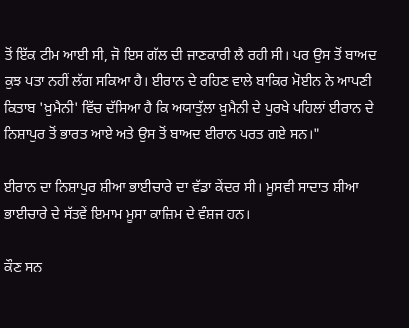ਤੋਂ ਇੱਕ ਟੀਮ ਆਈ ਸੀ, ਜੋ ਇਸ ਗੱਲ ਦੀ ਜਾਣਕਾਰੀ ਲੈ ਰਹੀ ਸੀ। ਪਰ ਉਸ ਤੋਂ ਬਾਅਦ ਕੁਝ ਪਤਾ ਨਹੀਂ ਲੱਗ ਸਕਿਆ ਹੈ। ਈਰਾਨ ਦੇ ਰਹਿਣ ਵਾਲੇ ਬਾਕਿਰ ਮੋਈਨ ਨੇ ਆਪਣੀ ਕਿਤਾਬ 'ਖ਼ੁਮੈਨੀ' ਵਿੱਚ ਦੱਸਿਆ ਹੈ ਕਿ ਅਯਾਤੁੱਲਾ ਖ਼ੁਮੈਨੀ ਦੇ ਪੁਰਖੇ ਪਹਿਲਾਂ ਈਰਾਨ ਦੇ ਨਿਸ਼ਾਪੁਰ ਤੋਂ ਭਾਰਤ ਆਏ ਅਤੇ ਉਸ ਤੋਂ ਬਾਅਦ ਈਰਾਨ ਪਰਤ ਗਏ ਸਨ।"

ਈਰਾਨ ਦਾ ਨਿਸ਼ਾਪੁਰ ਸ਼ੀਆ ਭਾਈਚਾਰੇ ਦਾ ਵੱਡਾ ਕੇਂਦਰ ਸੀ। ਮੂਸਵੀ ਸਾਦਾਤ ਸ਼ੀਆ ਭਾਈਚਾਰੇ ਦੇ ਸੱਤਵੇਂ ਇਮਾਮ ਮੂਸਾ ਕਾਜ਼ਿਮ ਦੇ ਵੰਸ਼ਜ ਹਨ।

ਕੌਣ ਸਨ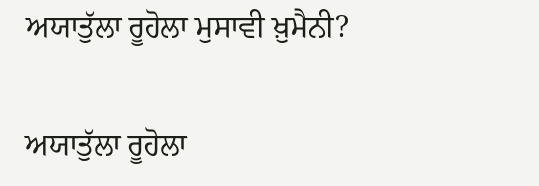ਅਯਾਤੁੱਲਾ ਰੂਹੋਲਾ ਮੁਸਾਵੀ ਖ਼ੁਮੈਨੀ?

ਅਯਾਤੁੱਲਾ ਰੂਹੋਲਾ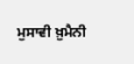ਮੁਸਾਵੀ ਖ਼ੁਮੈਨੀ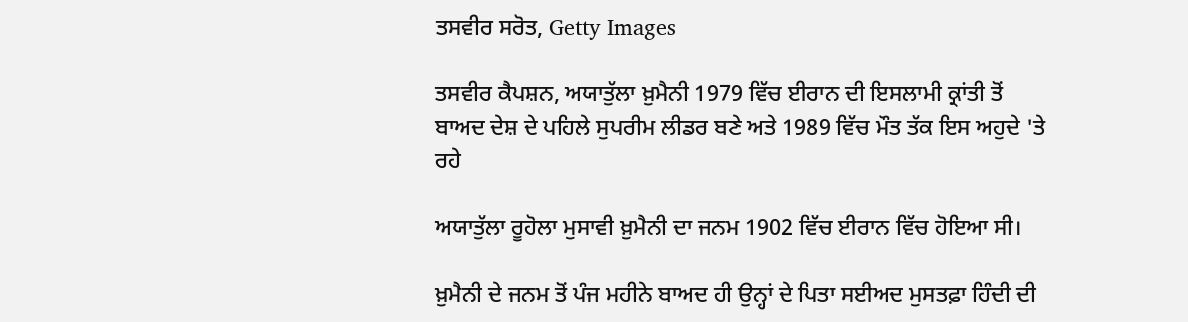ਤਸਵੀਰ ਸਰੋਤ, Getty Images

ਤਸਵੀਰ ਕੈਪਸ਼ਨ, ਅਯਾਤੁੱਲਾ ਖ਼ੁਮੈਨੀ 1979 ਵਿੱਚ ਈਰਾਨ ਦੀ ਇਸਲਾਮੀ ਕ੍ਰਾਂਤੀ ਤੋਂ ਬਾਅਦ ਦੇਸ਼ ਦੇ ਪਹਿਲੇ ਸੁਪਰੀਮ ਲੀਡਰ ਬਣੇ ਅਤੇ 1989 ਵਿੱਚ ਮੌਤ ਤੱਕ ਇਸ ਅਹੁਦੇ 'ਤੇ ਰਹੇ

ਅਯਾਤੁੱਲਾ ਰੂਹੋਲਾ ਮੁਸਾਵੀ ਖ਼ੁਮੈਨੀ ਦਾ ਜਨਮ 1902 ਵਿੱਚ ਈਰਾਨ ਵਿੱਚ ਹੋਇਆ ਸੀ।

ਖ਼ੁਮੈਨੀ ਦੇ ਜਨਮ ਤੋਂ ਪੰਜ ਮਹੀਨੇ ਬਾਅਦ ਹੀ ਉਨ੍ਹਾਂ ਦੇ ਪਿਤਾ ਸਈਅਦ ਮੁਸਤਫ਼ਾ ਹਿੰਦੀ ਦੀ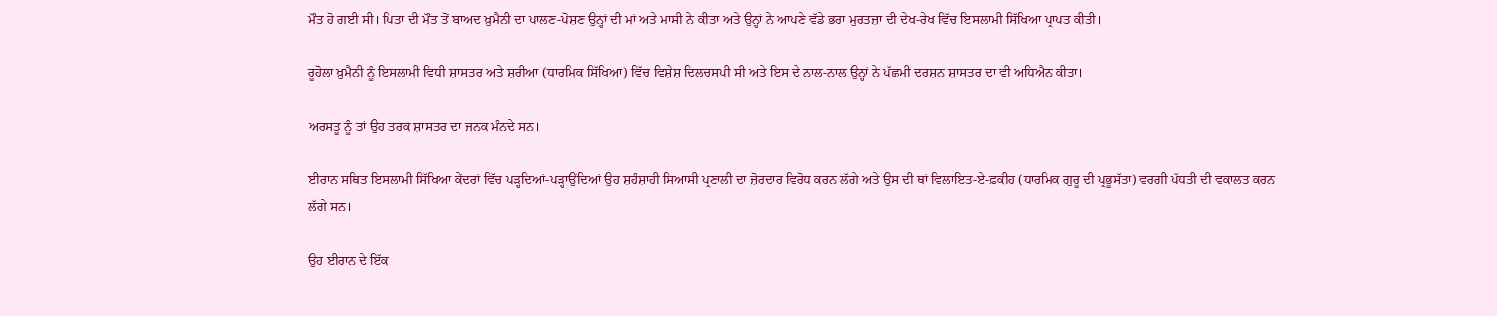ਮੌਤ ਹੋ ਗਈ ਸੀ। ਪਿਤਾ ਦੀ ਮੌਤ ਤੋਂ ਬਾਅਦ ਖ਼ੁਮੈਨੀ ਦਾ ਪਾਲਣ-ਪੋਸ਼ਣ ਉਨ੍ਹਾਂ ਦੀ ਮਾਂ ਅਤੇ ਮਾਸੀ ਨੇ ਕੀਤਾ ਅਤੇ ਉਨ੍ਹਾਂ ਨੇ ਆਪਣੇ ਵੱਡੇ ਭਰਾ ਮੁਰਤਜ਼ਾ ਦੀ ਦੇਖ-ਰੇਖ ਵਿੱਚ ਇਸਲਾਮੀ ਸਿੱਖਿਆ ਪ੍ਰਾਪਤ ਕੀਤੀ।

ਰੂਹੋਲਾ ਖ਼ੁਮੈਨੀ ਨੂੰ ਇਸਲਾਮੀ ਵਿਧੀ ਸ਼ਾਸਤਰ ਅਤੇ ਸ਼ਰੀਆ (ਧਾਰਮਿਕ ਸਿੱਖਿਆ) ਵਿੱਚ ਵਿਸ਼ੇਸ਼ ਦਿਲਚਸਪੀ ਸੀ ਅਤੇ ਇਸ ਦੇ ਨਾਲ-ਨਾਲ ਉਨ੍ਹਾਂ ਨੇ ਪੱਛਮੀ ਦਰਸ਼ਨ ਸ਼ਾਸਤਰ ਦਾ ਵੀ ਅਧਿਐਨ ਕੀਤਾ।

ਅਰਸਤੂ ਨੂੰ ਤਾਂ ਉਹ ਤਰਕ ਸ਼ਾਸਤਰ ਦਾ ਜਨਕ ਮੰਨਦੇ ਸਨ।

ਈਰਾਨ ਸਥਿਤ ਇਸਲਾਮੀ ਸਿੱਖਿਆ ਕੇਂਦਰਾਂ ਵਿੱਚ ਪੜ੍ਹਦਿਆਂ-ਪੜ੍ਹਾਉਂਦਿਆਂ ਉਹ ਸ਼ਹੰਸ਼ਾਹੀ ਸਿਆਸੀ ਪ੍ਰਣਾਲੀ ਦਾ ਜ਼ੋਰਦਾਰ ਵਿਰੋਧ ਕਰਨ ਲੱਗੇ ਅਤੇ ਉਸ ਦੀ ਥਾਂ ਵਿਲਾਇਤ-ਏ-ਫ਼ਕੀਹ (ਧਾਰਮਿਕ ਗੁਰੂ ਦੀ ਪ੍ਰਭੂਸੱਤਾ) ਵਰਗੀ ਪੱਧਤੀ ਦੀ ਵਕਾਲਤ ਕਰਨ ਲੱਗੇ ਸਨ।

ਉਹ ਈਰਾਨ ਦੇ ਇੱਕ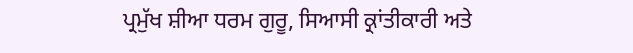ਪ੍ਰਮੁੱਖ ਸ਼ੀਆ ਧਰਮ ਗੁਰੂ, ਸਿਆਸੀ ਕ੍ਰਾਂਤੀਕਾਰੀ ਅਤੇ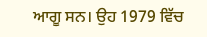ਆਗੂ ਸਨ। ਉਹ 1979 ਵਿੱਚ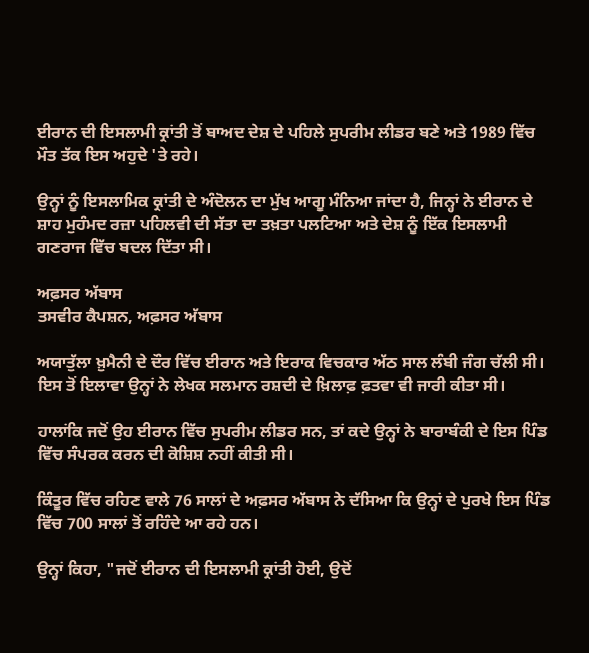ਈਰਾਨ ਦੀ ਇਸਲਾਮੀ ਕ੍ਰਾਂਤੀ ਤੋਂ ਬਾਅਦ ਦੇਸ਼ ਦੇ ਪਹਿਲੇ ਸੁਪਰੀਮ ਲੀਡਰ ਬਣੇ ਅਤੇ 1989 ਵਿੱਚ ਮੌਤ ਤੱਕ ਇਸ ਅਹੁਦੇ 'ਤੇ ਰਹੇ।

ਉਨ੍ਹਾਂ ਨੂੰ ਇਸਲਾਮਿਕ ਕ੍ਰਾਂਤੀ ਦੇ ਅੰਦੋਲਨ ਦਾ ਮੁੱਖ ਆਗੂ ਮੰਨਿਆ ਜਾਂਦਾ ਹੈ, ਜਿਨ੍ਹਾਂ ਨੇ ਈਰਾਨ ਦੇ ਸ਼ਾਹ ਮੁਹੰਮਦ ਰਜ਼ਾ ਪਹਿਲਵੀ ਦੀ ਸੱਤਾ ਦਾ ਤਖ਼ਤਾ ਪਲਟਿਆ ਅਤੇ ਦੇਸ਼ ਨੂੰ ਇੱਕ ਇਸਲਾਮੀ ਗਣਰਾਜ ਵਿੱਚ ਬਦਲ ਦਿੱਤਾ ਸੀ।

ਅਫ਼ਸਰ ਅੱਬਾਸ
ਤਸਵੀਰ ਕੈਪਸ਼ਨ, ਅਫ਼ਸਰ ਅੱਬਾਸ

ਅਯਾਤੁੱਲਾ ਖ਼ੁਮੈਨੀ ਦੇ ਦੌਰ ਵਿੱਚ ਈਰਾਨ ਅਤੇ ਇਰਾਕ ਵਿਚਕਾਰ ਅੱਠ ਸਾਲ ਲੰਬੀ ਜੰਗ ਚੱਲੀ ਸੀ। ਇਸ ਤੋਂ ਇਲਾਵਾ ਉਨ੍ਹਾਂ ਨੇ ਲੇਖਕ ਸਲਮਾਨ ਰਸ਼ਦੀ ਦੇ ਖ਼ਿਲਾਫ਼ ਫ਼ਤਵਾ ਵੀ ਜਾਰੀ ਕੀਤਾ ਸੀ।

ਹਾਲਾਂਕਿ ਜਦੋਂ ਉਹ ਈਰਾਨ ਵਿੱਚ ਸੁਪਰੀਮ ਲੀਡਰ ਸਨ, ਤਾਂ ਕਦੇ ਉਨ੍ਹਾਂ ਨੇ ਬਾਰਾਬੰਕੀ ਦੇ ਇਸ ਪਿੰਡ ਵਿੱਚ ਸੰਪਰਕ ਕਰਨ ਦੀ ਕੋਸ਼ਿਸ਼ ਨਹੀਂ ਕੀਤੀ ਸੀ।

ਕਿੰਤੂਰ ਵਿੱਚ ਰਹਿਣ ਵਾਲੇ 76 ਸਾਲਾਂ ਦੇ ਅਫ਼ਸਰ ਅੱਬਾਸ ਨੇ ਦੱਸਿਆ ਕਿ ਉਨ੍ਹਾਂ ਦੇ ਪੁਰਖੇ ਇਸ ਪਿੰਡ ਵਿੱਚ 700 ਸਾਲਾਂ ਤੋਂ ਰਹਿੰਦੇ ਆ ਰਹੇ ਹਨ।

ਉਨ੍ਹਾਂ ਕਿਹਾ, "ਜਦੋਂ ਈਰਾਨ ਦੀ ਇਸਲਾਮੀ ਕ੍ਰਾਂਤੀ ਹੋਈ, ਉਦੋਂ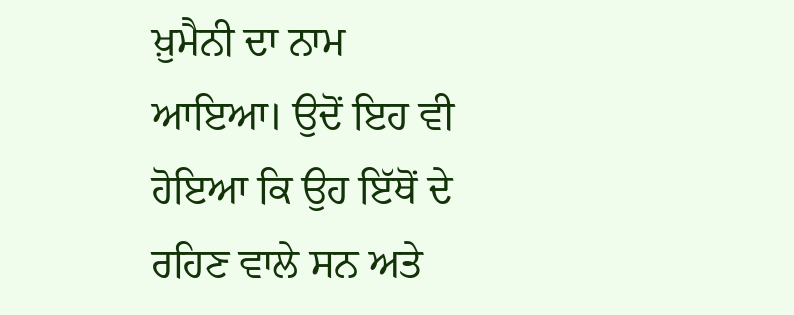ਖ਼ੁਮੈਨੀ ਦਾ ਨਾਮ ਆਇਆ। ਉਦੋਂ ਇਹ ਵੀ ਹੋਇਆ ਕਿ ਉਹ ਇੱਥੋਂ ਦੇ ਰਹਿਣ ਵਾਲੇ ਸਨ ਅਤੇ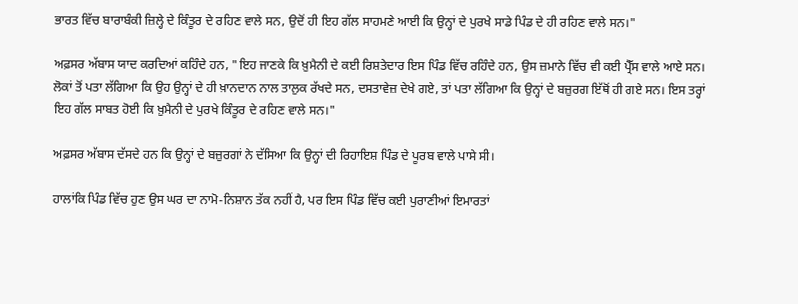ਭਾਰਤ ਵਿੱਚ ਬਾਰਾਬੰਕੀ ਜ਼ਿਲ੍ਹੇ ਦੇ ਕਿੰਤੂਰ ਦੇ ਰਹਿਣ ਵਾਲੇ ਸਨ, ਉਦੋਂ ਹੀ ਇਹ ਗੱਲ ਸਾਹਮਣੇ ਆਈ ਕਿ ਉਨ੍ਹਾਂ ਦੇ ਪੁਰਖੇ ਸਾਡੇ ਪਿੰਡ ਦੇ ਹੀ ਰਹਿਣ ਵਾਲੇ ਸਨ।"

ਅਫ਼ਸਰ ਅੱਬਾਸ ਯਾਦ ਕਰਦਿਆਂ ਕਹਿੰਦੇ ਹਨ, "ਇਹ ਜਾਣਕੇ ਕਿ ਖ਼ੁਮੈਨੀ ਦੇ ਕਈ ਰਿਸ਼ਤੇਦਾਰ ਇਸ ਪਿੰਡ ਵਿੱਚ ਰਹਿੰਦੇ ਹਨ, ਉਸ ਜ਼ਮਾਨੇ ਵਿੱਚ ਵੀ ਕਈ ਪ੍ਰੈੱਸ ਵਾਲੇ ਆਏ ਸਨ। ਲੋਕਾਂ ਤੋਂ ਪਤਾ ਲੱਗਿਆ ਕਿ ਉਹ ਉਨ੍ਹਾਂ ਦੇ ਹੀ ਖ਼ਾਨਦਾਨ ਨਾਲ ਤਾਲੁਕ ਰੱਖਦੇ ਸਨ, ਦਸਤਾਵੇਜ਼ ਦੇਖੇ ਗਏ, ਤਾਂ ਪਤਾ ਲੱਗਿਆ ਕਿ ਉਨ੍ਹਾਂ ਦੇ ਬਜ਼ੁਰਗ ਇੱਥੋਂ ਹੀ ਗਏ ਸਨ। ਇਸ ਤਰ੍ਹਾਂ ਇਹ ਗੱਲ ਸਾਬਤ ਹੋਈ ਕਿ ਖ਼ੁਮੈਨੀ ਦੇ ਪੁਰਖੇ ਕਿੰਤੂਰ ਦੇ ਰਹਿਣ ਵਾਲੇ ਸਨ।"

ਅਫ਼ਸਰ ਅੱਬਾਸ ਦੱਸਦੇ ਹਨ ਕਿ ਉਨ੍ਹਾਂ ਦੇ ਬਜ਼ੁਰਗਾਂ ਨੇ ਦੱਸਿਆ ਕਿ ਉਨ੍ਹਾਂ ਦੀ ਰਿਹਾਇਸ਼ ਪਿੰਡ ਦੇ ਪੂਰਬ ਵਾਲੇ ਪਾਸੇ ਸੀ।

ਹਾਲਾਂਕਿ ਪਿੰਡ ਵਿੱਚ ਹੁਣ ਉਸ ਘਰ ਦਾ ਨਾਮੋ-ਨਿਸ਼ਾਨ ਤੱਕ ਨਹੀਂ ਹੈ, ਪਰ ਇਸ ਪਿੰਡ ਵਿੱਚ ਕਈ ਪੁਰਾਣੀਆਂ ਇਮਾਰਤਾਂ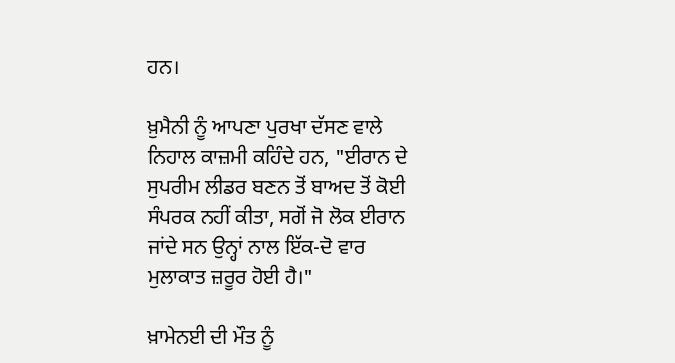ਹਨ।

ਖ਼ੁਮੈਨੀ ਨੂੰ ਆਪਣਾ ਪੁਰਖਾ ਦੱਸਣ ਵਾਲੇ ਨਿਹਾਲ ਕਾਜ਼ਮੀ ਕਹਿੰਦੇ ਹਨ, "ਈਰਾਨ ਦੇ ਸੁਪਰੀਮ ਲੀਡਰ ਬਣਨ ਤੋਂ ਬਾਅਦ ਤੋਂ ਕੋਈ ਸੰਪਰਕ ਨਹੀਂ ਕੀਤਾ, ਸਗੋਂ ਜੋ ਲੋਕ ਈਰਾਨ ਜਾਂਦੇ ਸਨ ਉਨ੍ਹਾਂ ਨਾਲ ਇੱਕ-ਦੋ ਵਾਰ ਮੁਲਾਕਾਤ ਜ਼ਰੂਰ ਹੋਈ ਹੈ।"

ਖ਼ਾਮੇਨਈ ਦੀ ਮੌਤ ਨੂੰ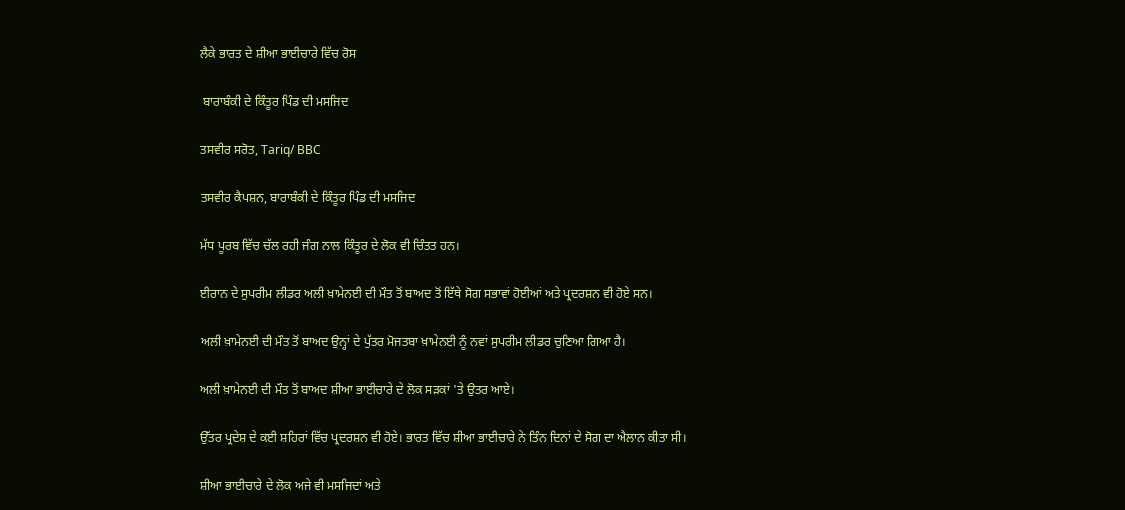ਲੈਕੇ ਭਾਰਤ ਦੇ ਸ਼ੀਆ ਭਾਈਚਾਰੇ ਵਿੱਚ ਰੋਸ

 ਬਾਰਾਬੰਕੀ ਦੇ ਕਿੰਤੂਰ ਪਿੰਡ ਦੀ ਮਸਜਿਦ

ਤਸਵੀਰ ਸਰੋਤ, Tariq/ BBC

ਤਸਵੀਰ ਕੈਪਸ਼ਨ, ਬਾਰਾਬੰਕੀ ਦੇ ਕਿੰਤੂਰ ਪਿੰਡ ਦੀ ਮਸਜਿਦ

ਮੱਧ ਪੂਰਬ ਵਿੱਚ ਚੱਲ ਰਹੀ ਜੰਗ ਨਾਲ ਕਿੰਤੂਰ ਦੇ ਲੋਕ ਵੀ ਚਿੰਤਤ ਹਨ।

ਈਰਾਨ ਦੇ ਸੁਪਰੀਮ ਲੀਡਰ ਅਲੀ ਖ਼ਾਮੇਨਈ ਦੀ ਮੌਤ ਤੋਂ ਬਾਅਦ ਤੋਂ ਇੱਥੇ ਸੋਗ ਸਭਾਵਾਂ ਹੋਈਆਂ ਅਤੇ ਪ੍ਰਦਰਸ਼ਨ ਵੀ ਹੋਏ ਸਨ।

ਅਲੀ ਖ਼ਾਮੇਨਈ ਦੀ ਮੌਤ ਤੋਂ ਬਾਅਦ ਉਨ੍ਹਾਂ ਦੇ ਪੁੱਤਰ ਮੋਜਤਬਾ ਖ਼ਾਮੇਨਈ ਨੂੰ ਨਵਾਂ ਸੁਪਰੀਮ ਲੀਡਰ ਚੁਣਿਆ ਗਿਆ ਹੈ।

ਅਲੀ ਖ਼ਾਮੇਨਈ ਦੀ ਮੌਤ ਤੋਂ ਬਾਅਦ ਸ਼ੀਆ ਭਾਈਚਾਰੇ ਦੇ ਲੋਕ ਸੜਕਾਂ 'ਤੇ ਉਤਰ ਆਏ।

ਉੱਤਰ ਪ੍ਰਦੇਸ਼ ਦੇ ਕਈ ਸ਼ਹਿਰਾਂ ਵਿੱਚ ਪ੍ਰਦਰਸ਼ਨ ਵੀ ਹੋਏ। ਭਾਰਤ ਵਿੱਚ ਸ਼ੀਆ ਭਾਈਚਾਰੇ ਨੇ ਤਿੰਨ ਦਿਨਾਂ ਦੇ ਸੋਗ ਦਾ ਐਲਾਨ ਕੀਤਾ ਸੀ।

ਸ਼ੀਆ ਭਾਈਚਾਰੇ ਦੇ ਲੋਕ ਅਜੇ ਵੀ ਮਸਜਿਦਾਂ ਅਤੇ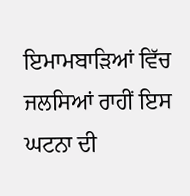ਇਮਾਮਬਾੜਿਆਂ ਵਿੱਚ ਜਲਸਿਆਂ ਰਾਹੀਂ ਇਸ ਘਟਨਾ ਦੀ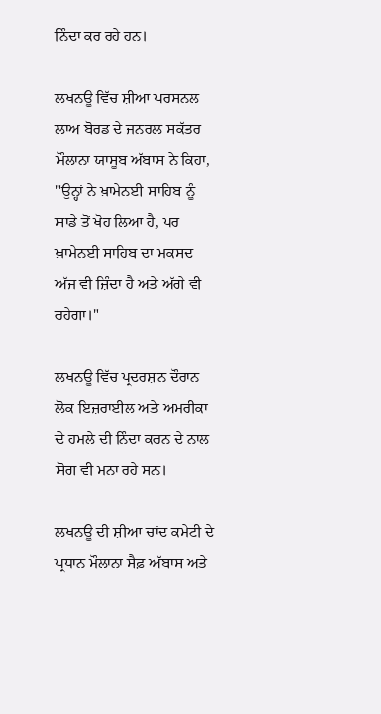ਨਿੰਦਾ ਕਰ ਰਹੇ ਹਨ।

ਲਖਨਊ ਵਿੱਚ ਸ਼ੀਆ ਪਰਸਨਲ ਲਾਅ ਬੋਰਡ ਦੇ ਜਨਰਲ ਸਕੱਤਰ ਮੌਲਾਨਾ ਯਾਸੂਬ ਅੱਬਾਸ ਨੇ ਕਿਹਾ, "ਉਨ੍ਹਾਂ ਨੇ ਖ਼ਾਮੇਨਈ ਸਾਹਿਬ ਨੂੰ ਸਾਡੇ ਤੋਂ ਖੋਹ ਲਿਆ ਹੈ, ਪਰ ਖ਼ਾਮੇਨਈ ਸਾਹਿਬ ਦਾ ਮਕਸਦ ਅੱਜ ਵੀ ਜ਼ਿੰਦਾ ਹੈ ਅਤੇ ਅੱਗੇ ਵੀ ਰਹੇਗਾ।"

ਲਖਨਊ ਵਿੱਚ ਪ੍ਰਦਰਸ਼ਨ ਦੌਰਾਨ ਲੋਕ ਇਜ਼ਰਾਈਲ ਅਤੇ ਅਮਰੀਕਾ ਦੇ ਹਮਲੇ ਦੀ ਨਿੰਦਾ ਕਰਨ ਦੇ ਨਾਲ ਸੋਗ ਵੀ ਮਨਾ ਰਹੇ ਸਨ।

ਲਖਨਊ ਦੀ ਸ਼ੀਆ ਚਾਂਦ ਕਮੇਟੀ ਦੇ ਪ੍ਰਧਾਨ ਮੌਲਾਨਾ ਸੈਫ਼ ਅੱਬਾਸ ਅਤੇ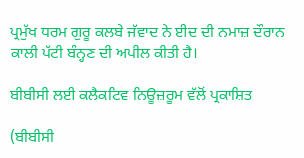ਪ੍ਰਮੁੱਖ ਧਰਮ ਗੁਰੂ ਕਲਬੇ ਜੱਵਾਦ ਨੇ ਈਦ ਦੀ ਨਮਾਜ਼ ਦੌਰਾਨ ਕਾਲੀ ਪੱਟੀ ਬੰਨ੍ਹਣ ਦੀ ਅਪੀਲ ਕੀਤੀ ਹੈ।

ਬੀਬੀਸੀ ਲਈ ਕਲੈਕਟਿਵ ਨਿਊਜ਼ਰੂਮ ਵੱਲੋਂ ਪ੍ਰਕਾਸ਼ਿਤ

(ਬੀਬੀਸੀ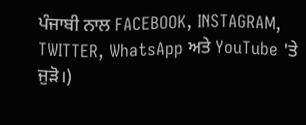ਪੰਜਾਬੀ ਨਾਲ FACEBOOK, INSTAGRAM, TWITTER, WhatsApp ਅਤੇ YouTube 'ਤੇ ਜੁੜੋ।)